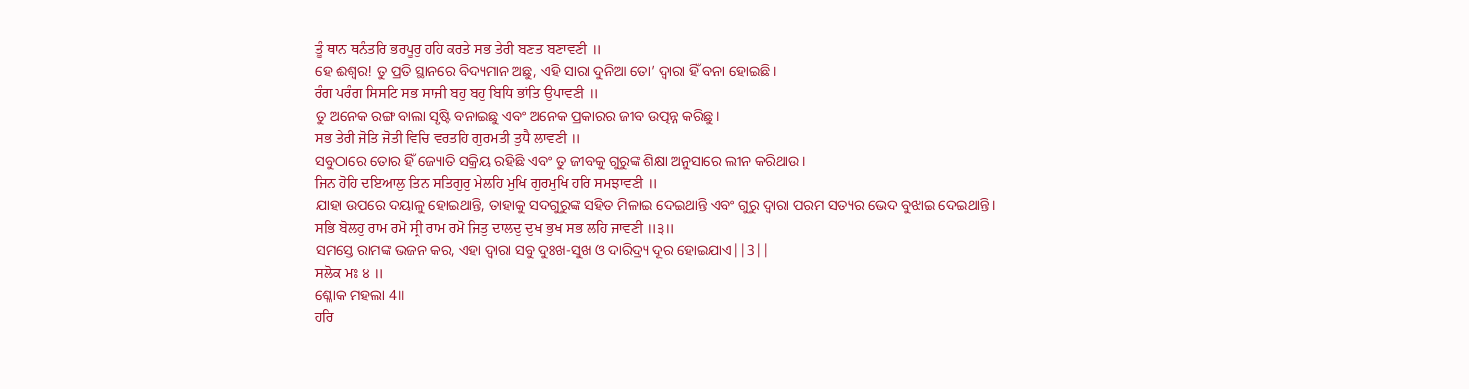ਤੂੰ ਥਾਨ ਥਨੰਤਰਿ ਭਰਪੂਰੁ ਹਹਿ ਕਰਤੇ ਸਭ ਤੇਰੀ ਬਣਤ ਬਣਾਵਣੀ ॥
ହେ ଈଶ୍ଵର! ତୁ ପ୍ରତି ସ୍ଥାନରେ ବିଦ୍ୟମାନ ଅଛୁ, ଏହି ସାରା ଦୁନିଆ ତୋ’ ଦ୍ଵାରା ହିଁ ବନା ହୋଇଛି।
ਰੰਗ ਪਰੰਗ ਸਿਸਟਿ ਸਭ ਸਾਜੀ ਬਹੁ ਬਹੁ ਬਿਧਿ ਭਾਂਤਿ ਉਪਾਵਣੀ ॥
ତୁ ଅନେକ ରଙ୍ଗ ବାଲା ସୃଷ୍ଟି ବନାଇଛୁ ଏବଂ ଅନେକ ପ୍ରକାରର ଜୀବ ଉତ୍ପନ୍ନ କରିଛୁ।
ਸਭ ਤੇਰੀ ਜੋਤਿ ਜੋਤੀ ਵਿਚਿ ਵਰਤਹਿ ਗੁਰਮਤੀ ਤੁਧੈ ਲਾਵਣੀ ॥
ସବୁଠାରେ ତୋର ହିଁ ଜ୍ୟୋତି ସକ୍ରିୟ ରହିଛି ଏବଂ ତୁ ଜୀବକୁ ଗୁରୁଙ୍କ ଶିକ୍ଷା ଅନୁସାରେ ଲୀନ କରିଥାଉ।
ਜਿਨ ਹੋਹਿ ਦਇਆਲੁ ਤਿਨ ਸਤਿਗੁਰੁ ਮੇਲਹਿ ਮੁਖਿ ਗੁਰਮੁਖਿ ਹਰਿ ਸਮਝਾਵਣੀ ॥
ଯାହା ଉପରେ ଦୟାଳୁ ହୋଇଥାନ୍ତି, ତାହାକୁ ସଦଗୁରୁଙ୍କ ସହିତ ମିଳାଇ ଦେଇଥାନ୍ତି ଏବଂ ଗୁରୁ ଦ୍ଵାରା ପରମ ସତ୍ୟର ଭେଦ ବୁଝାଇ ଦେଇଥାନ୍ତି।
ਸਭਿ ਬੋਲਹੁ ਰਾਮ ਰਮੋ ਸ੍ਰੀ ਰਾਮ ਰਮੋ ਜਿਤੁ ਦਾਲਦੁ ਦੁਖ ਭੁਖ ਸਭ ਲਹਿ ਜਾਵਣੀ ॥੩॥
ସମସ୍ତେ ରାମଙ୍କ ଭଜନ କର, ଏହା ଦ୍ଵାରା ସବୁ ଦୁଃଖ-ସୁଖ ଓ ଦାରିଦ୍ର୍ୟ ଦୂର ହୋଇଯାଏ||3||
ਸਲੋਕ ਮਃ ੪ ॥
ଶ୍ଳୋକ ମହଲା 4॥
ਹਰਿ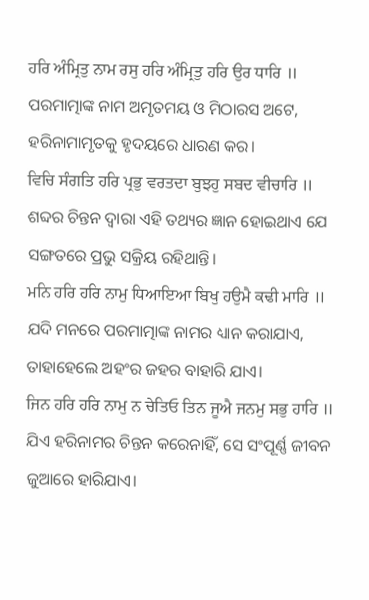ਹਰਿ ਅੰਮ੍ਰਿਤੁ ਨਾਮ ਰਸੁ ਹਰਿ ਅੰਮ੍ਰਿਤੁ ਹਰਿ ਉਰ ਧਾਰਿ ॥
ପରମାତ୍ମାଙ୍କ ନାମ ଅମୃତମୟ ଓ ମିଠାରସ ଅଟେ, ହରିନାମାମୃତକୁ ହୃଦୟରେ ଧାରଣ କର।
ਵਿਚਿ ਸੰਗਤਿ ਹਰਿ ਪ੍ਰਭੁ ਵਰਤਦਾ ਬੁਝਹੁ ਸਬਦ ਵੀਚਾਰਿ ॥
ଶବ୍ଦର ଚିନ୍ତନ ଦ୍ଵାରା ଏହି ତଥ୍ୟର ଜ୍ଞାନ ହୋଇଥାଏ ଯେ ସଙ୍ଗତରେ ପ୍ରଭୁ ସକ୍ରିୟ ରହିଥାନ୍ତି।
ਮਨਿ ਹਰਿ ਹਰਿ ਨਾਮੁ ਧਿਆਇਆ ਬਿਖੁ ਹਉਮੈ ਕਢੀ ਮਾਰਿ ॥
ଯଦି ମନରେ ପରମାତ୍ମାଙ୍କ ନାମର ଧ୍ୟାନ କରାଯାଏ, ତାହାହେଲେ ଅହଂର ଜହର ବାହାରି ଯାଏ।
ਜਿਨ ਹਰਿ ਹਰਿ ਨਾਮੁ ਨ ਚੇਤਿਓ ਤਿਨ ਜੂਐ ਜਨਮੁ ਸਭੁ ਹਾਰਿ ॥
ଯିଏ ହରିନାମର ଚିନ୍ତନ କରେନାହିଁ, ସେ ସଂପୂର୍ଣ୍ଣ ଜୀବନ ଜୁଆରେ ହାରିଯାଏ।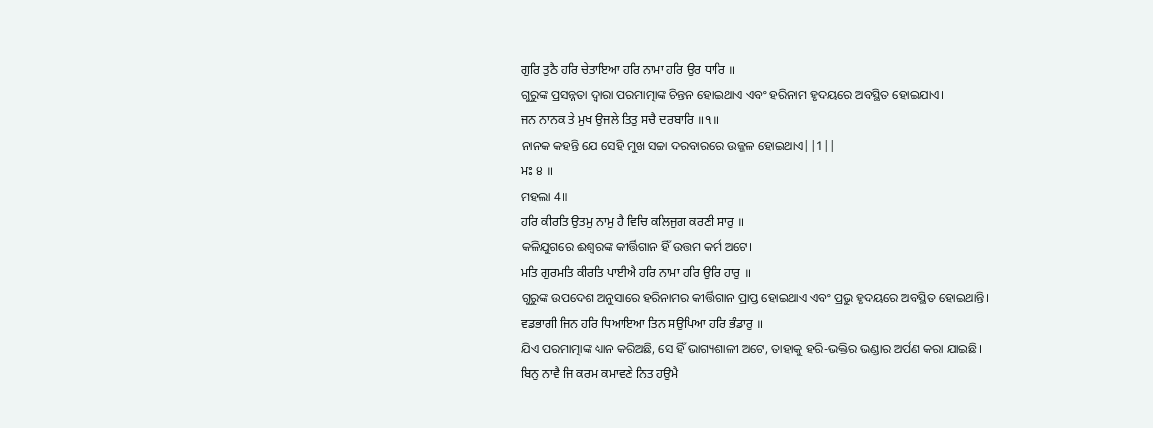ਗੁਰਿ ਤੁਠੈ ਹਰਿ ਚੇਤਾਇਆ ਹਰਿ ਨਾਮਾ ਹਰਿ ਉਰ ਧਾਰਿ ॥
ଗୁରୁଙ୍କ ପ୍ରସନ୍ନତା ଦ୍ଵାରା ପରମାତ୍ମାଙ୍କ ଚିନ୍ତନ ହୋଇଥାଏ ଏବଂ ହରିନାମ ହୃଦୟରେ ଅବସ୍ଥିତ ହୋଇଯାଏ।
ਜਨ ਨਾਨਕ ਤੇ ਮੁਖ ਉਜਲੇ ਤਿਤੁ ਸਚੈ ਦਰਬਾਰਿ ॥੧॥
ନାନକ କହନ୍ତି ଯେ ସେହି ମୁଖ ସଚ୍ଚା ଦରବାରରେ ଉଜ୍ଜଳ ହୋଇଥାଏ||1||
ਮਃ ੪ ॥
ମହଲା 4॥
ਹਰਿ ਕੀਰਤਿ ਉਤਮੁ ਨਾਮੁ ਹੈ ਵਿਚਿ ਕਲਿਜੁਗ ਕਰਣੀ ਸਾਰੁ ॥
କଳିଯୁଗରେ ଈଶ୍ଵରଙ୍କ କୀର୍ତ୍ତିଗାନ ହିଁ ଉତ୍ତମ କର୍ମ ଅଟେ।
ਮਤਿ ਗੁਰਮਤਿ ਕੀਰਤਿ ਪਾਈਐ ਹਰਿ ਨਾਮਾ ਹਰਿ ਉਰਿ ਹਾਰੁ ॥
ଗୁରୁଙ୍କ ଉପଦେଶ ଅନୁସାରେ ହରିନାମର କୀର୍ତ୍ତିଗାନ ପ୍ରାପ୍ତ ହୋଇଥାଏ ଏବଂ ପ୍ରଭୁ ହୃଦୟରେ ଅବସ୍ଥିତ ହୋଇଥାନ୍ତି।
ਵਡਭਾਗੀ ਜਿਨ ਹਰਿ ਧਿਆਇਆ ਤਿਨ ਸਉਪਿਆ ਹਰਿ ਭੰਡਾਰੁ ॥
ଯିଏ ପରମାତ୍ମାଙ୍କ ଧ୍ୟାନ କରିଅଛି, ସେ ହିଁ ଭାଗ୍ୟଶାଳୀ ଅଟେ, ତାହାକୁ ହରି-ଭକ୍ତିର ଭଣ୍ଡାର ଅର୍ପଣ କରା ଯାଇଛି।
ਬਿਨੁ ਨਾਵੈ ਜਿ ਕਰਮ ਕਮਾਵਣੇ ਨਿਤ ਹਉਮੈ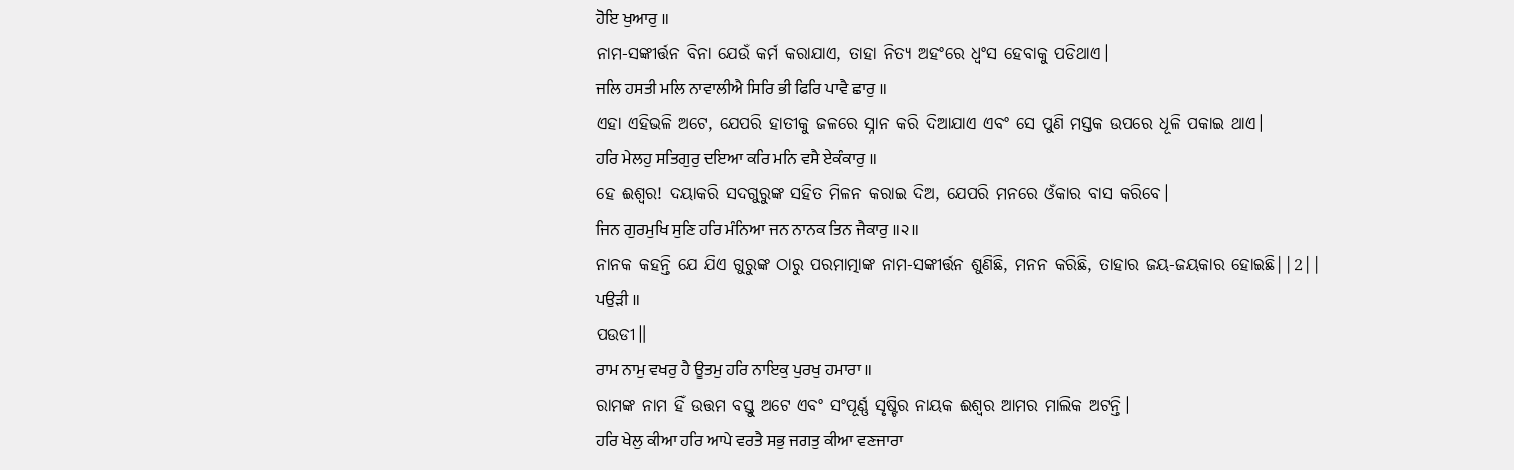ਹੋਇ ਖੁਆਰੁ ॥
ନାମ-ସଙ୍କୀର୍ତ୍ତନ ବିନା ଯେଉଁ କର୍ମ କରାଯାଏ, ତାହା ନିତ୍ୟ ଅହଂରେ ଧ୍ଵଂସ ହେବାକୁ ପଡିଥାଏ।
ਜਲਿ ਹਸਤੀ ਮਲਿ ਨਾਵਾਲੀਐ ਸਿਰਿ ਭੀ ਫਿਰਿ ਪਾਵੈ ਛਾਰੁ ॥
ଏହା ଏହିଭଳି ଅଟେ, ଯେପରି ହାତୀକୁ ଜଳରେ ସ୍ନାନ କରି ଦିଆଯାଏ ଏବଂ ସେ ପୁଣି ମସ୍ତକ ଉପରେ ଧୂଳି ପକାଇ ଥାଏ।
ਹਰਿ ਮੇਲਹੁ ਸਤਿਗੁਰੁ ਦਇਆ ਕਰਿ ਮਨਿ ਵਸੈ ਏਕੰਕਾਰੁ ॥
ହେ ଈଶ୍ଵର! ଦୟାକରି ସଦଗୁରୁଙ୍କ ସହିତ ମିଳନ କରାଇ ଦିଅ, ଯେପରି ମନରେ ଓଁକାର ବାସ କରିବେ।
ਜਿਨ ਗੁਰਮੁਖਿ ਸੁਣਿ ਹਰਿ ਮੰਨਿਆ ਜਨ ਨਾਨਕ ਤਿਨ ਜੈਕਾਰੁ ॥੨॥
ନାନକ କହନ୍ତି ଯେ ଯିଏ ଗୁରୁଙ୍କ ଠାରୁ ପରମାତ୍ମାଙ୍କ ନାମ-ସଙ୍କୀର୍ତ୍ତନ ଶୁଣିଛି, ମନନ କରିଛି, ତାହାର ଜୟ-ଜୟକାର ହୋଇଛି||2||
ਪਉੜੀ ॥
ପଉଡୀ॥
ਰਾਮ ਨਾਮੁ ਵਖਰੁ ਹੈ ਊਤਮੁ ਹਰਿ ਨਾਇਕੁ ਪੁਰਖੁ ਹਮਾਰਾ ॥
ରାମଙ୍କ ନାମ ହିଁ ଉତ୍ତମ ବସ୍ତୁ ଅଟେ ଏବଂ ସଂପୂର୍ଣ୍ଣ ସୃଷ୍ଟିର ନାୟକ ଈଶ୍ଵର ଆମର ମାଲିକ ଅଟନ୍ତି।
ਹਰਿ ਖੇਲੁ ਕੀਆ ਹਰਿ ਆਪੇ ਵਰਤੈ ਸਭੁ ਜਗਤੁ ਕੀਆ ਵਣਜਾਰਾ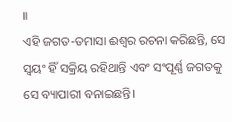॥
ଏହି ଜଗତ-ତମାସା ଈଶ୍ଵର ରଚନା କରିଛନ୍ତି, ସେ ସ୍ଵୟଂ ହିଁ ସକ୍ରିୟ ରହିଥାନ୍ତି ଏବଂ ସଂପୂର୍ଣ୍ଣ ଜଗତକୁ ସେ ବ୍ୟାପାରୀ ବନାଇଛନ୍ତି।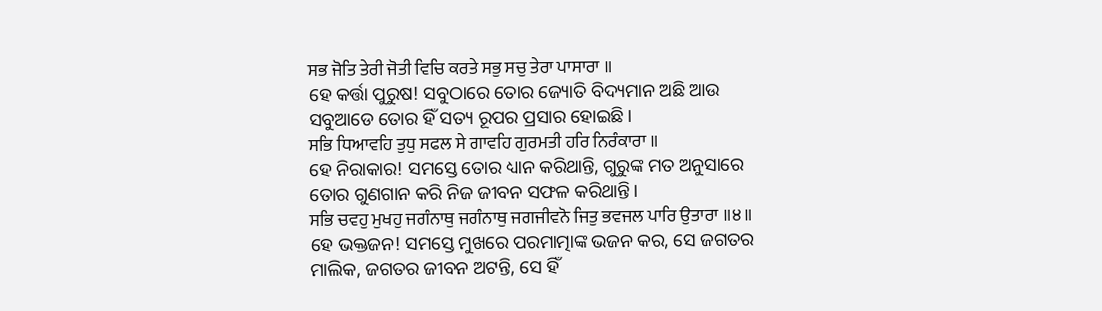ਸਭ ਜੋਤਿ ਤੇਰੀ ਜੋਤੀ ਵਿਚਿ ਕਰਤੇ ਸਭੁ ਸਚੁ ਤੇਰਾ ਪਾਸਾਰਾ ॥
ହେ କର୍ତ୍ତା ପୁରୁଷ! ସବୁଠାରେ ତୋର ଜ୍ୟୋତି ବିଦ୍ୟମାନ ଅଛି ଆଉ ସବୁଆଡେ ତୋର ହିଁ ସତ୍ୟ ରୂପର ପ୍ରସାର ହୋଇଛି।
ਸਭਿ ਧਿਆਵਹਿ ਤੁਧੁ ਸਫਲ ਸੇ ਗਾਵਹਿ ਗੁਰਮਤੀ ਹਰਿ ਨਿਰੰਕਾਰਾ ॥
ହେ ନିରାକାର! ସମସ୍ତେ ତୋର ଧ୍ୟାନ କରିଥାନ୍ତି, ଗୁରୁଙ୍କ ମତ ଅନୁସାରେ ତୋର ଗୁଣଗାନ କରି ନିଜ ଜୀବନ ସଫଳ କରିଥାନ୍ତି।
ਸਭਿ ਚਵਹੁ ਮੁਖਹੁ ਜਗੰਨਾਥੁ ਜਗੰਨਾਥੁ ਜਗਜੀਵਨੋ ਜਿਤੁ ਭਵਜਲ ਪਾਰਿ ਉਤਾਰਾ ॥੪॥
ହେ ଭକ୍ତଜନ! ସମସ୍ତେ ମୁଖରେ ପରମାତ୍ମାଙ୍କ ଭଜନ କର, ସେ ଜଗତର ମାଲିକ, ଜଗତର ଜୀବନ ଅଟନ୍ତି, ସେ ହିଁ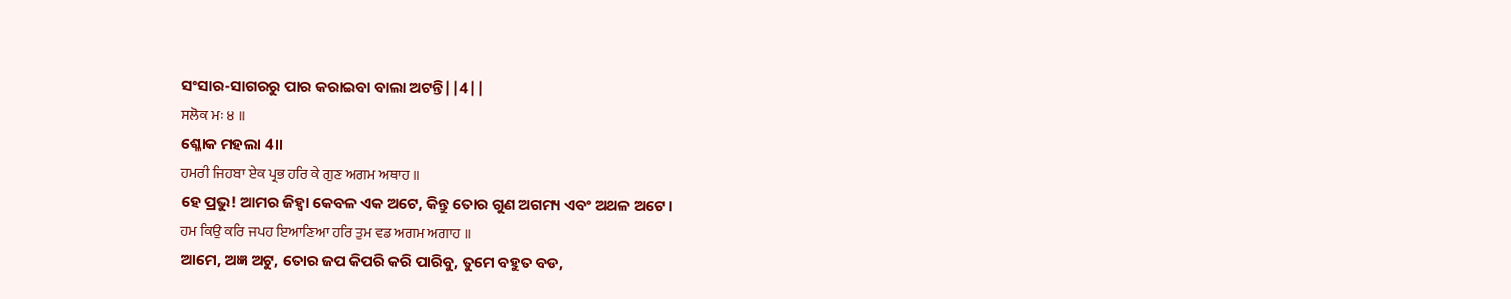ସଂସାର-ସାଗରରୁ ପାର କରାଇବା ବାଲା ଅଟନ୍ତି||4||
ਸਲੋਕ ਮਃ ੪ ॥
ଶ୍ଳୋକ ମହଲା 4॥
ਹਮਰੀ ਜਿਹਬਾ ਏਕ ਪ੍ਰਭ ਹਰਿ ਕੇ ਗੁਣ ਅਗਮ ਅਥਾਹ ॥
ହେ ପ୍ରଭୁ! ଆମର ଜିହ୍ଵା କେବଳ ଏକ ଅଟେ, କିନ୍ତୁ ତୋର ଗୁଣ ଅଗମ୍ୟ ଏବଂ ଅଥଳ ଅଟେ।
ਹਮ ਕਿਉ ਕਰਿ ਜਪਹ ਇਆਣਿਆ ਹਰਿ ਤੁਮ ਵਡ ਅਗਮ ਅਗਾਹ ॥
ଆମେ, ଅଜ୍ଞ ଅଟୁ, ତୋର ଜପ କିପରି କରି ପାରିବୁ, ତୁମେ ବହୁତ ବଡ,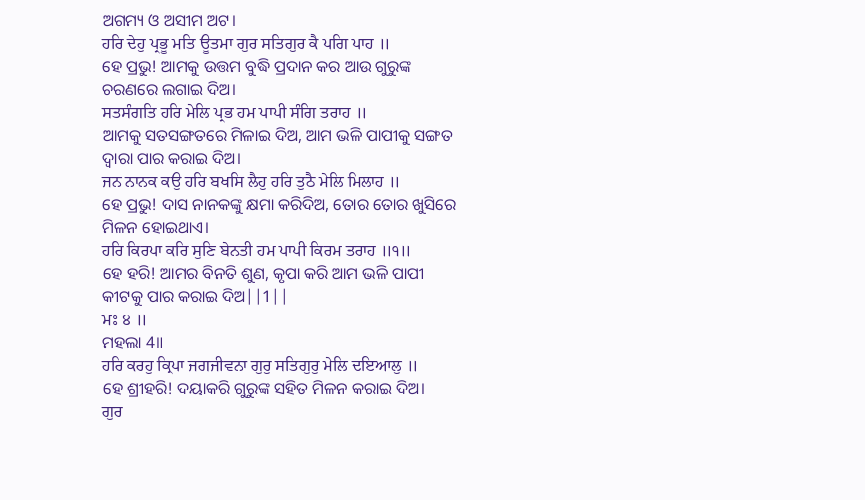ଅଗମ୍ୟ ଓ ଅସୀମ ଅଟ।
ਹਰਿ ਦੇਹੁ ਪ੍ਰਭੂ ਮਤਿ ਊਤਮਾ ਗੁਰ ਸਤਿਗੁਰ ਕੈ ਪਗਿ ਪਾਹ ॥
ହେ ପ୍ରଭୁ! ଆମକୁ ଉତ୍ତମ ବୁଦ୍ଧି ପ୍ରଦାନ କର ଆଉ ଗୁରୁଙ୍କ ଚରଣରେ ଲଗାଇ ଦିଅ।
ਸਤਸੰਗਤਿ ਹਰਿ ਮੇਲਿ ਪ੍ਰਭ ਹਮ ਪਾਪੀ ਸੰਗਿ ਤਰਾਹ ॥
ଆମକୁ ସତସଙ୍ଗତରେ ମିଳାଇ ଦିଅ, ଆମ ଭଳି ପାପୀକୁ ସଙ୍ଗତ ଦ୍ଵାରା ପାର କରାଇ ଦିଅ।
ਜਨ ਨਾਨਕ ਕਉ ਹਰਿ ਬਖਸਿ ਲੈਹੁ ਹਰਿ ਤੁਠੈ ਮੇਲਿ ਮਿਲਾਹ ॥
ହେ ପ୍ରଭୁ! ଦାସ ନାନକଙ୍କୁ କ୍ଷମା କରିଦିଅ, ତୋର ତୋର ଖୁସିରେ ମିଳନ ହୋଇଥାଏ।
ਹਰਿ ਕਿਰਪਾ ਕਰਿ ਸੁਣਿ ਬੇਨਤੀ ਹਮ ਪਾਪੀ ਕਿਰਮ ਤਰਾਹ ॥੧॥
ହେ ହରି! ଆମର ବିନତି ଶୁଣ, କୃପା କରି ଆମ ଭଳି ପାପୀ କୀଟକୁ ପାର କରାଇ ଦିଅ||1||
ਮਃ ੪ ॥
ମହଲା 4॥
ਹਰਿ ਕਰਹੁ ਕ੍ਰਿਪਾ ਜਗਜੀਵਨਾ ਗੁਰੁ ਸਤਿਗੁਰੁ ਮੇਲਿ ਦਇਆਲੁ ॥
ହେ ଶ୍ରୀହରି! ଦୟାକରି ଗୁରୁଙ୍କ ସହିତ ମିଳନ କରାଇ ଦିଅ।
ਗੁਰ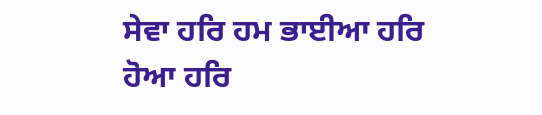ਸੇਵਾ ਹਰਿ ਹਮ ਭਾਈਆ ਹਰਿ ਹੋਆ ਹਰਿ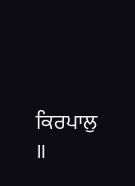ਕਿਰਪਾਲੁ ॥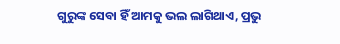ଗୁରୁଙ୍କ ସେବା ହିଁ ଆମକୁ ଭଲ ଲାଗିଥାଏ, ପ୍ରଭୁ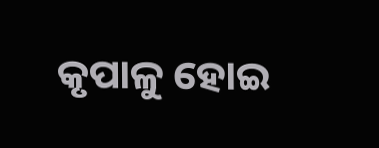କୃପାଳୁ ହୋଇ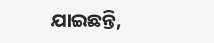ଯାଇଛନ୍ତି,